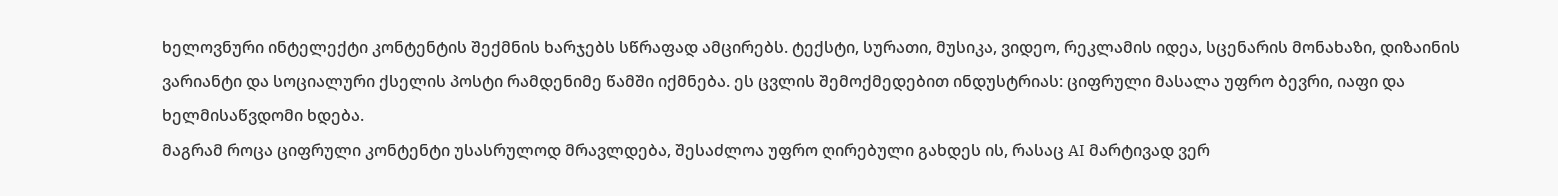ხელოვნური ინტელექტი კონტენტის შექმნის ხარჯებს სწრაფად ამცირებს. ტექსტი, სურათი, მუსიკა, ვიდეო, რეკლამის იდეა, სცენარის მონახაზი, დიზაინის ვარიანტი და სოციალური ქსელის პოსტი რამდენიმე წამში იქმნება. ეს ცვლის შემოქმედებით ინდუსტრიას: ციფრული მასალა უფრო ბევრი, იაფი და ხელმისაწვდომი ხდება.
მაგრამ როცა ციფრული კონტენტი უსასრულოდ მრავლდება, შესაძლოა უფრო ღირებული გახდეს ის, რასაც AI მარტივად ვერ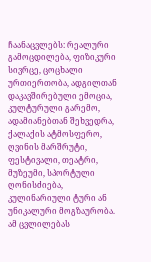ჩაანაცვლებს: რეალური გამოცდილება, ფიზიკური სივრცე, ცოცხალი ურთიერთობა, ადგილთან დაკავშირებული ემოცია, კულტურული გარემო, ადამიანებთან შეხვედრა, ქალაქის ატმოსფერო, ღვინის მარშრუტი, ფესტივალი, თეატრი, მუზეუმი, სპორტული ღონისძიება, კულინარიული ტური ან უნიკალური მოგზაურობა.
ამ ცვლილებას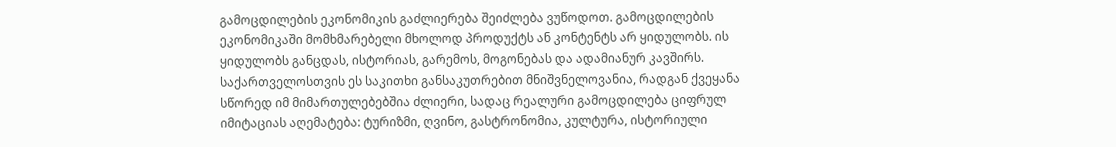გამოცდილების ეკონომიკის გაძლიერება შეიძლება ვუწოდოთ. გამოცდილების ეკონომიკაში მომხმარებელი მხოლოდ პროდუქტს ან კონტენტს არ ყიდულობს. ის ყიდულობს განცდას, ისტორიას, გარემოს, მოგონებას და ადამიანურ კავშირს.
საქართველოსთვის ეს საკითხი განსაკუთრებით მნიშვნელოვანია, რადგან ქვეყანა სწორედ იმ მიმართულებებშია ძლიერი, სადაც რეალური გამოცდილება ციფრულ იმიტაციას აღემატება: ტურიზმი, ღვინო, გასტრონომია, კულტურა, ისტორიული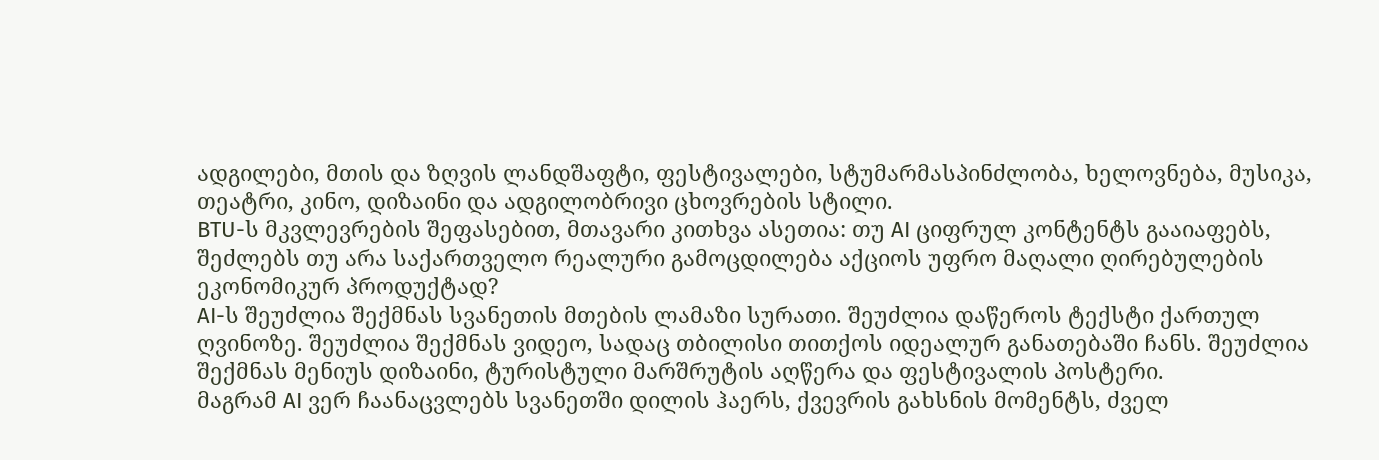ადგილები, მთის და ზღვის ლანდშაფტი, ფესტივალები, სტუმარმასპინძლობა, ხელოვნება, მუსიკა, თეატრი, კინო, დიზაინი და ადგილობრივი ცხოვრების სტილი.
BTU-ს მკვლევრების შეფასებით, მთავარი კითხვა ასეთია: თუ AI ციფრულ კონტენტს გააიაფებს, შეძლებს თუ არა საქართველო რეალური გამოცდილება აქციოს უფრო მაღალი ღირებულების ეკონომიკურ პროდუქტად?
AI-ს შეუძლია შექმნას სვანეთის მთების ლამაზი სურათი. შეუძლია დაწეროს ტექსტი ქართულ ღვინოზე. შეუძლია შექმნას ვიდეო, სადაც თბილისი თითქოს იდეალურ განათებაში ჩანს. შეუძლია შექმნას მენიუს დიზაინი, ტურისტული მარშრუტის აღწერა და ფესტივალის პოსტერი.
მაგრამ AI ვერ ჩაანაცვლებს სვანეთში დილის ჰაერს, ქვევრის გახსნის მომენტს, ძველ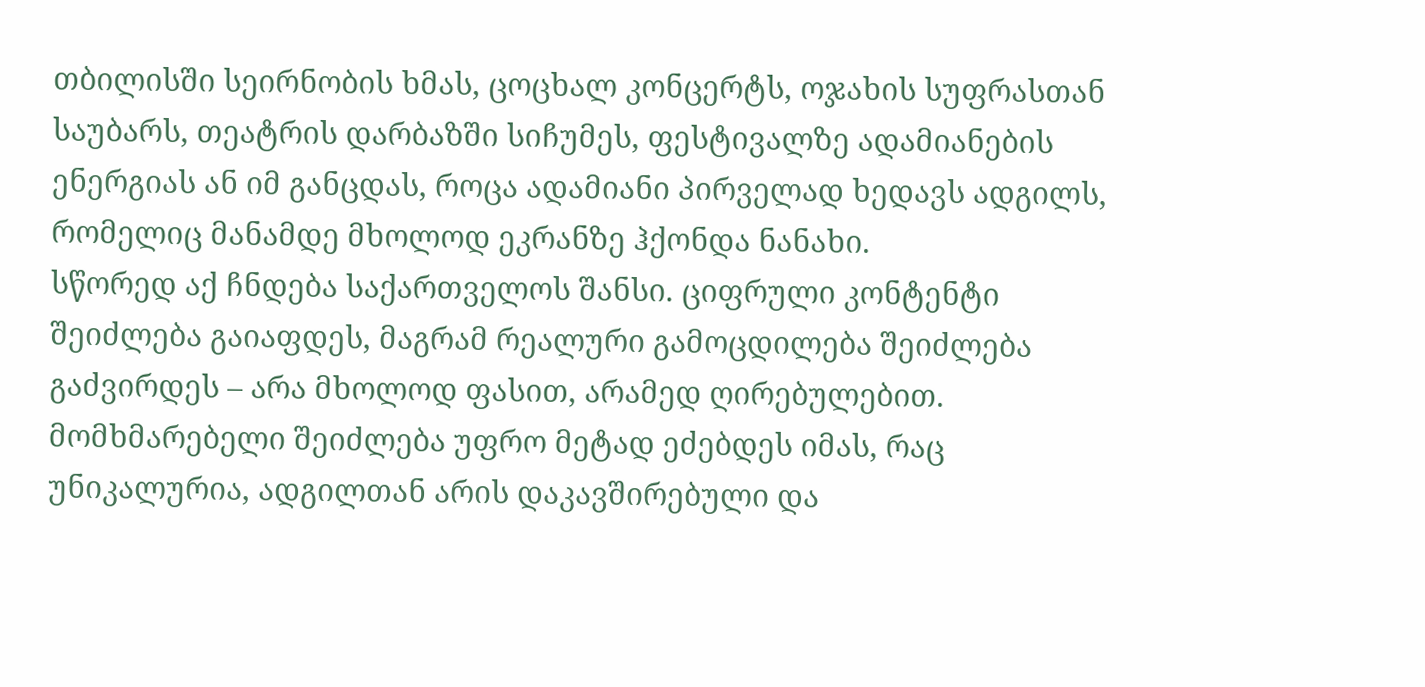თბილისში სეირნობის ხმას, ცოცხალ კონცერტს, ოჯახის სუფრასთან საუბარს, თეატრის დარბაზში სიჩუმეს, ფესტივალზე ადამიანების ენერგიას ან იმ განცდას, როცა ადამიანი პირველად ხედავს ადგილს, რომელიც მანამდე მხოლოდ ეკრანზე ჰქონდა ნანახი.
სწორედ აქ ჩნდება საქართველოს შანსი. ციფრული კონტენტი შეიძლება გაიაფდეს, მაგრამ რეალური გამოცდილება შეიძლება გაძვირდეს – არა მხოლოდ ფასით, არამედ ღირებულებით. მომხმარებელი შეიძლება უფრო მეტად ეძებდეს იმას, რაც უნიკალურია, ადგილთან არის დაკავშირებული და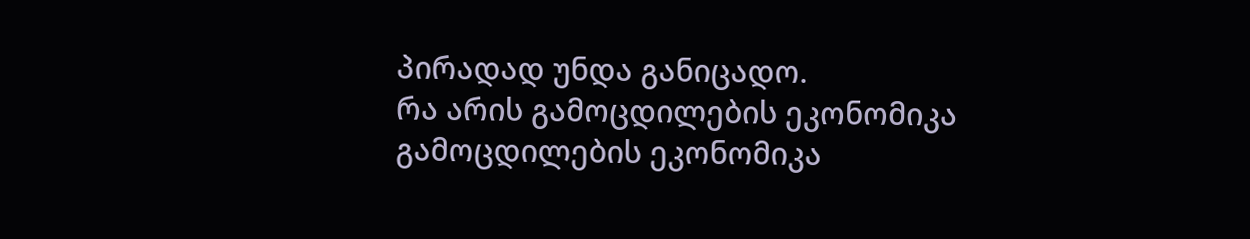პირადად უნდა განიცადო.
რა არის გამოცდილების ეკონომიკა
გამოცდილების ეკონომიკა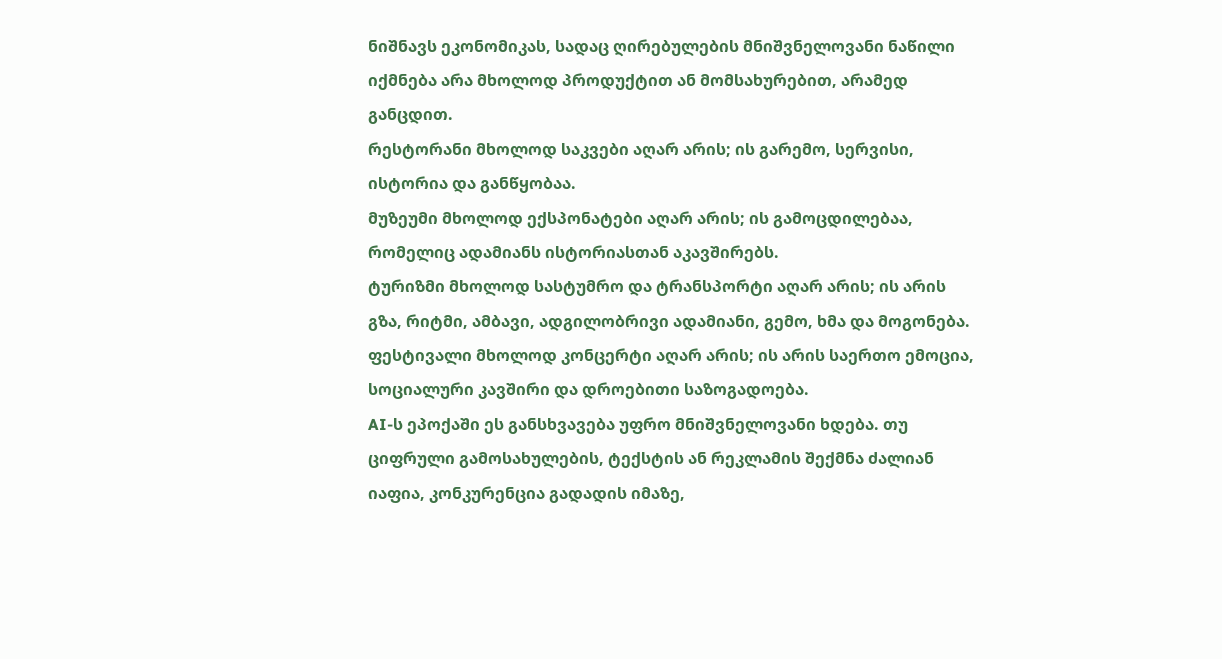ნიშნავს ეკონომიკას, სადაც ღირებულების მნიშვნელოვანი ნაწილი იქმნება არა მხოლოდ პროდუქტით ან მომსახურებით, არამედ განცდით.
რესტორანი მხოლოდ საკვები აღარ არის; ის გარემო, სერვისი, ისტორია და განწყობაა.
მუზეუმი მხოლოდ ექსპონატები აღარ არის; ის გამოცდილებაა, რომელიც ადამიანს ისტორიასთან აკავშირებს.
ტურიზმი მხოლოდ სასტუმრო და ტრანსპორტი აღარ არის; ის არის გზა, რიტმი, ამბავი, ადგილობრივი ადამიანი, გემო, ხმა და მოგონება.
ფესტივალი მხოლოდ კონცერტი აღარ არის; ის არის საერთო ემოცია, სოციალური კავშირი და დროებითი საზოგადოება.
AI-ს ეპოქაში ეს განსხვავება უფრო მნიშვნელოვანი ხდება. თუ ციფრული გამოსახულების, ტექსტის ან რეკლამის შექმნა ძალიან იაფია, კონკურენცია გადადის იმაზე,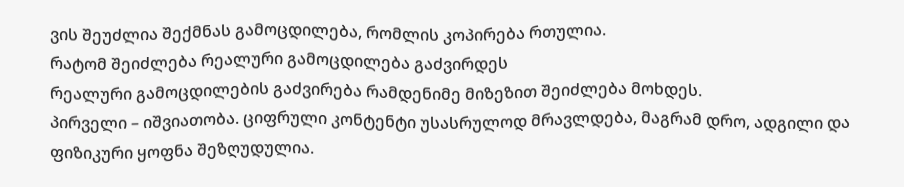ვის შეუძლია შექმნას გამოცდილება, რომლის კოპირება რთულია.
რატომ შეიძლება რეალური გამოცდილება გაძვირდეს
რეალური გამოცდილების გაძვირება რამდენიმე მიზეზით შეიძლება მოხდეს.
პირველი – იშვიათობა. ციფრული კონტენტი უსასრულოდ მრავლდება, მაგრამ დრო, ადგილი და ფიზიკური ყოფნა შეზღუდულია.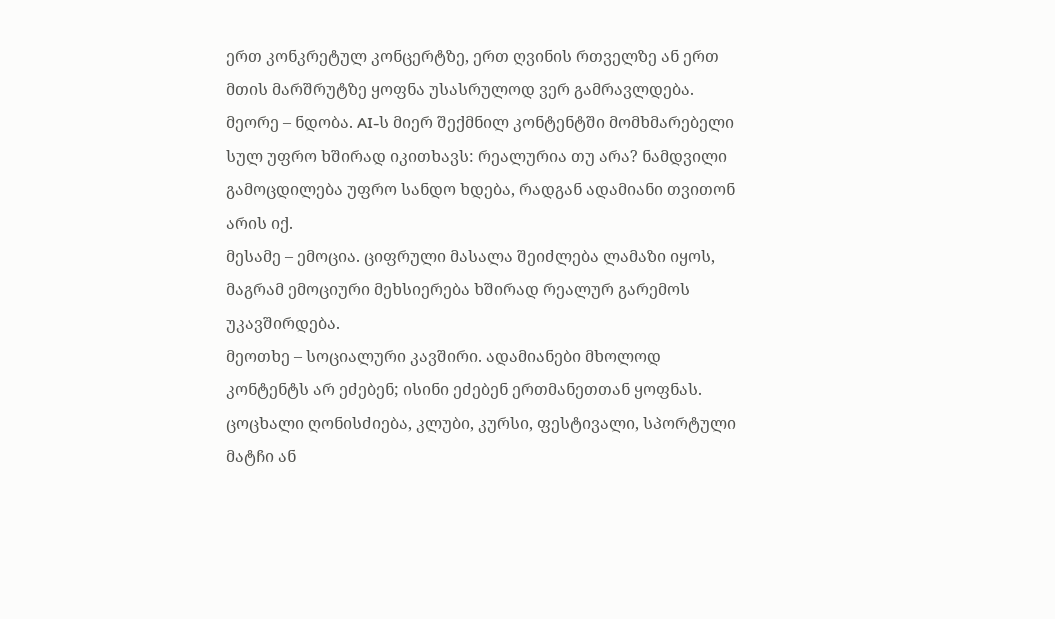ერთ კონკრეტულ კონცერტზე, ერთ ღვინის რთველზე ან ერთ მთის მარშრუტზე ყოფნა უსასრულოდ ვერ გამრავლდება.
მეორე – ნდობა. AI-ს მიერ შექმნილ კონტენტში მომხმარებელი სულ უფრო ხშირად იკითხავს: რეალურია თუ არა? ნამდვილი გამოცდილება უფრო სანდო ხდება, რადგან ადამიანი თვითონ არის იქ.
მესამე – ემოცია. ციფრული მასალა შეიძლება ლამაზი იყოს, მაგრამ ემოციური მეხსიერება ხშირად რეალურ გარემოს უკავშირდება.
მეოთხე – სოციალური კავშირი. ადამიანები მხოლოდ კონტენტს არ ეძებენ; ისინი ეძებენ ერთმანეთთან ყოფნას. ცოცხალი ღონისძიება, კლუბი, კურსი, ფესტივალი, სპორტული მატჩი ან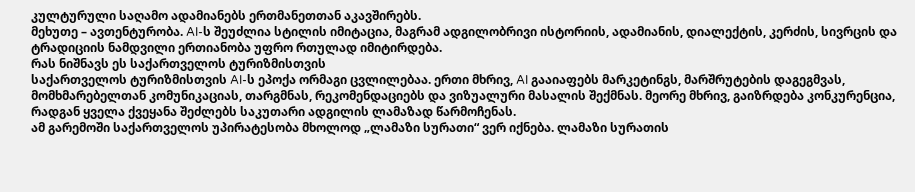კულტურული საღამო ადამიანებს ერთმანეთთან აკავშირებს.
მეხუთე – ავთენტურობა. AI-ს შეუძლია სტილის იმიტაცია, მაგრამ ადგილობრივი ისტორიის, ადამიანის, დიალექტის, კერძის, სივრცის და ტრადიციის ნამდვილი ერთიანობა უფრო რთულად იმიტირდება.
რას ნიშნავს ეს საქართველოს ტურიზმისთვის
საქართველოს ტურიზმისთვის AI-ს ეპოქა ორმაგი ცვლილებაა. ერთი მხრივ, AI გააიაფებს მარკეტინგს, მარშრუტების დაგეგმვას, მომხმარებელთან კომუნიკაციას, თარგმნას, რეკომენდაციებს და ვიზუალური მასალის შექმნას. მეორე მხრივ, გაიზრდება კონკურენცია, რადგან ყველა ქვეყანა შეძლებს საკუთარი ადგილის ლამაზად წარმოჩენას.
ამ გარემოში საქართველოს უპირატესობა მხოლოდ „ლამაზი სურათი“ ვერ იქნება. ლამაზი სურათის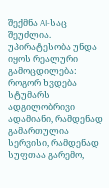შექმნა AI-საც შეუძლია. უპირატესობა უნდა იყოს რეალური გამოცდილება: როგორ ხვდება სტუმარს ადგილობრივი ადამიანი, რამდენად გამართულია სერვისი, რამდენად სუფთაა გარემო,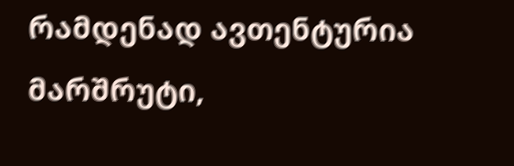რამდენად ავთენტურია მარშრუტი,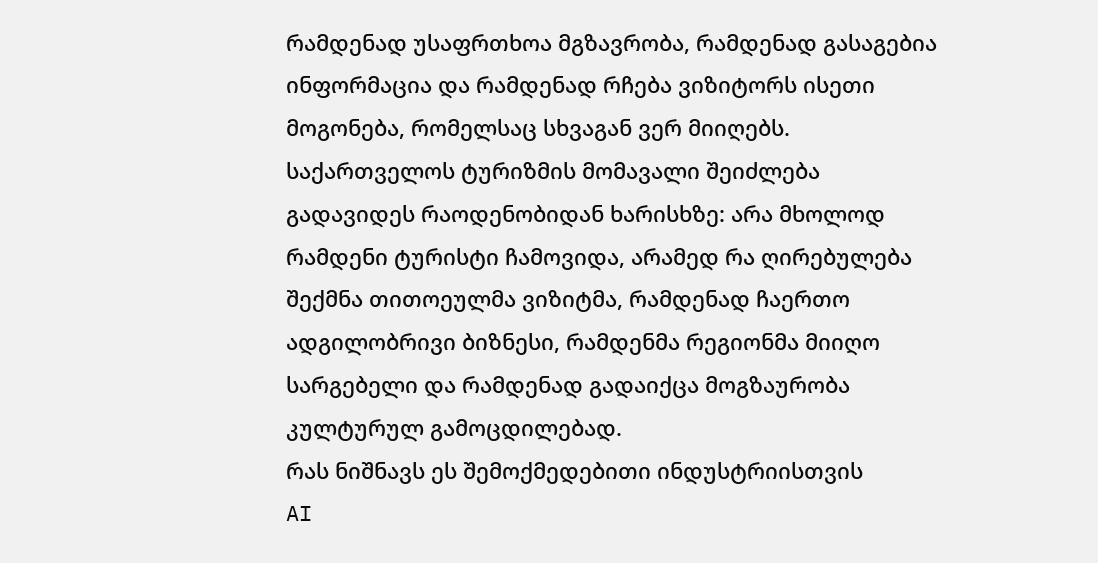რამდენად უსაფრთხოა მგზავრობა, რამდენად გასაგებია ინფორმაცია და რამდენად რჩება ვიზიტორს ისეთი მოგონება, რომელსაც სხვაგან ვერ მიიღებს.
საქართველოს ტურიზმის მომავალი შეიძლება გადავიდეს რაოდენობიდან ხარისხზე: არა მხოლოდ რამდენი ტურისტი ჩამოვიდა, არამედ რა ღირებულება შექმნა თითოეულმა ვიზიტმა, რამდენად ჩაერთო ადგილობრივი ბიზნესი, რამდენმა რეგიონმა მიიღო სარგებელი და რამდენად გადაიქცა მოგზაურობა კულტურულ გამოცდილებად.
რას ნიშნავს ეს შემოქმედებითი ინდუსტრიისთვის
AI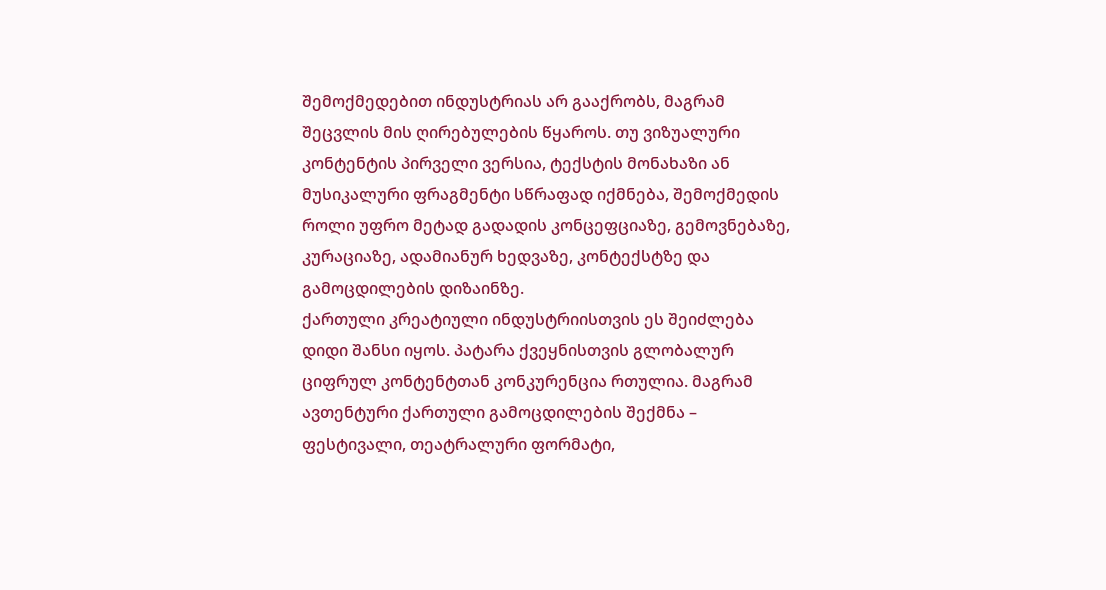შემოქმედებით ინდუსტრიას არ გააქრობს, მაგრამ შეცვლის მის ღირებულების წყაროს. თუ ვიზუალური კონტენტის პირველი ვერსია, ტექსტის მონახაზი ან მუსიკალური ფრაგმენტი სწრაფად იქმნება, შემოქმედის როლი უფრო მეტად გადადის კონცეფციაზე, გემოვნებაზე, კურაციაზე, ადამიანურ ხედვაზე, კონტექსტზე და გამოცდილების დიზაინზე.
ქართული კრეატიული ინდუსტრიისთვის ეს შეიძლება დიდი შანსი იყოს. პატარა ქვეყნისთვის გლობალურ ციფრულ კონტენტთან კონკურენცია რთულია. მაგრამ ავთენტური ქართული გამოცდილების შექმნა – ფესტივალი, თეატრალური ფორმატი,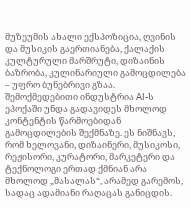მუზეუმის ახალი ექსპოზიცია, ღვინის და მუსიკის გაერთიანება, ქალაქის კულტურული მარშრუტი, დიზაინის ბაზრობა, კულინარიული გამოცდილება – უფრო ბუნებრივი გზაა.
შემოქმედებითი ინდუსტრია AI-ს ეპოქაში უნდა გადავიდეს მხოლოდ კონტენტის წარმოებიდან გამოცდილების შექმნაზე. ეს ნიშნავს, რომ ხელოვანი, დიზაინერი, მუსიკოსი, რეჟისორი, კურატორი, მარკეტერი და ტექნოლოგი ერთად ქმნიან არა მხოლოდ „მასალას“, არამედ გარემოს, სადაც ადამიანი რაღაცას განიცდის.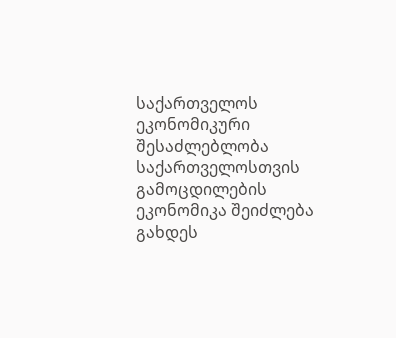საქართველოს ეკონომიკური შესაძლებლობა
საქართველოსთვის გამოცდილების ეკონომიკა შეიძლება გახდეს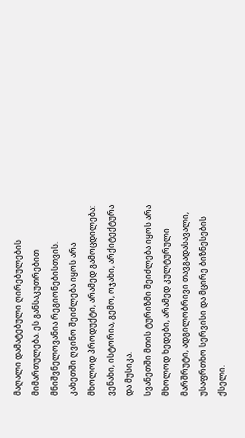მაღალი დამატებული ღირებულების მიმართულება. ეს განსაკუთრებით მნიშვნელოვანია რეგიონებისთვის.
კახეთში ღვინო შეიძლება იყოს არა მხოლოდ პროდუქტი, არამედ გამოცდილება: ვენახი, ისტორია, გემო, ოჯახი, არქიტექტურა და მუსიკა.
სვანეთში მთის ტურიზმი შეიძლება იყოს არა მხოლოდ ხედები, არამედ კულტურული მარშრუტი, ადგილობრივი თავგადასავალი, უსაფრთხო სერვისი და მცირე ბიზნესების ქსელი.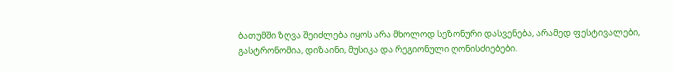ბათუმში ზღვა შეიძლება იყოს არა მხოლოდ სეზონური დასვენება, არამედ ფესტივალები, გასტრონომია, დიზაინი, მუსიკა და რეგიონული ღონისძიებები.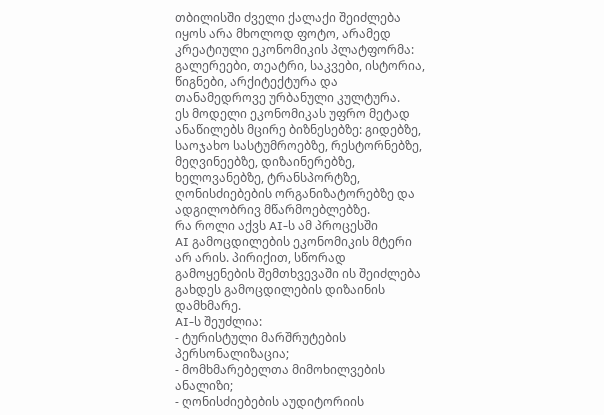თბილისში ძველი ქალაქი შეიძლება იყოს არა მხოლოდ ფოტო, არამედ კრეატიული ეკონომიკის პლატფორმა: გალერეები, თეატრი, საკვები, ისტორია, წიგნები, არქიტექტურა და თანამედროვე ურბანული კულტურა.
ეს მოდელი ეკონომიკას უფრო მეტად ანაწილებს მცირე ბიზნესებზე: გიდებზე, საოჯახო სასტუმროებზე, რესტორნებზე, მეღვინეებზე, დიზაინერებზე, ხელოვანებზე, ტრანსპორტზე, ღონისძიებების ორგანიზატორებზე და ადგილობრივ მწარმოებლებზე.
რა როლი აქვს AI-ს ამ პროცესში
AI გამოცდილების ეკონომიკის მტერი არ არის. პირიქით, სწორად გამოყენების შემთხვევაში ის შეიძლება გახდეს გამოცდილების დიზაინის დამხმარე.
AI-ს შეუძლია:
- ტურისტული მარშრუტების პერსონალიზაცია;
- მომხმარებელთა მიმოხილვების ანალიზი;
- ღონისძიებების აუდიტორიის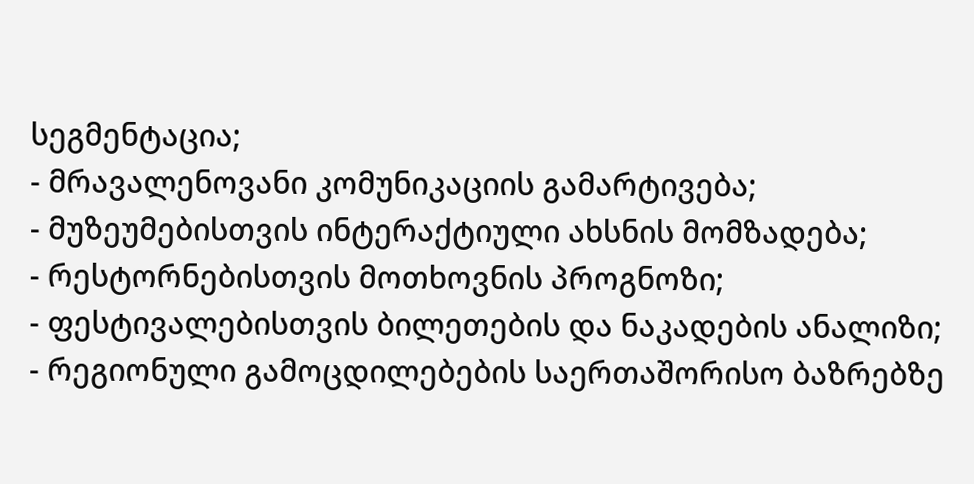სეგმენტაცია;
- მრავალენოვანი კომუნიკაციის გამარტივება;
- მუზეუმებისთვის ინტერაქტიული ახსნის მომზადება;
- რესტორნებისთვის მოთხოვნის პროგნოზი;
- ფესტივალებისთვის ბილეთების და ნაკადების ანალიზი;
- რეგიონული გამოცდილებების საერთაშორისო ბაზრებზე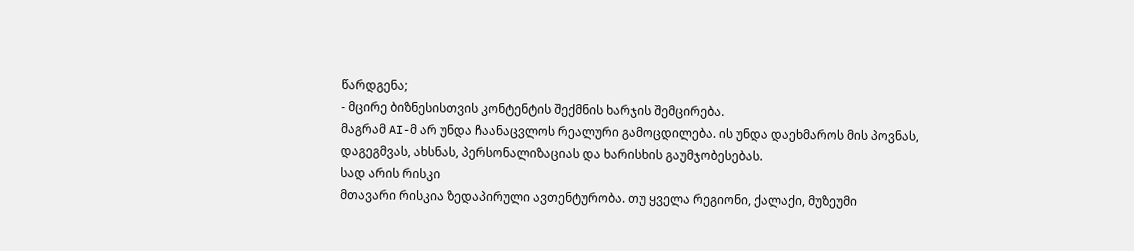წარდგენა;
- მცირე ბიზნესისთვის კონტენტის შექმნის ხარჯის შემცირება.
მაგრამ AI-მ არ უნდა ჩაანაცვლოს რეალური გამოცდილება. ის უნდა დაეხმაროს მის პოვნას, დაგეგმვას, ახსნას, პერსონალიზაციას და ხარისხის გაუმჯობესებას.
სად არის რისკი
მთავარი რისკია ზედაპირული ავთენტურობა. თუ ყველა რეგიონი, ქალაქი, მუზეუმი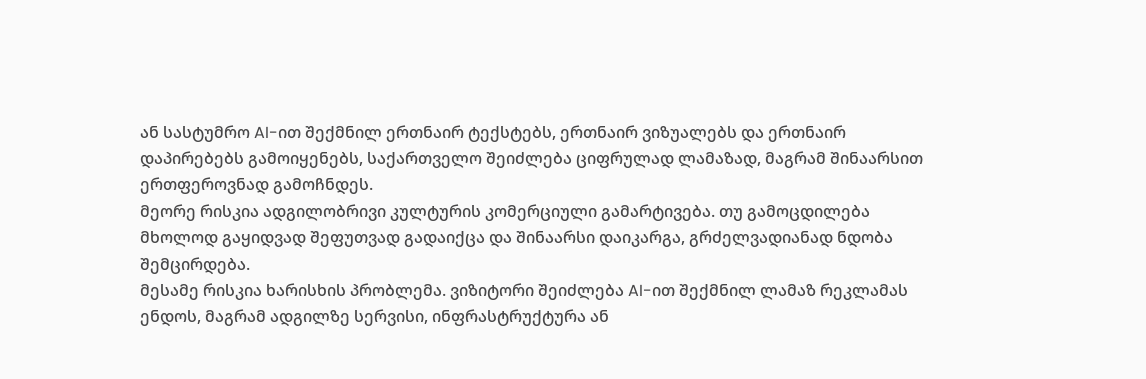ან სასტუმრო AI-ით შექმნილ ერთნაირ ტექსტებს, ერთნაირ ვიზუალებს და ერთნაირ დაპირებებს გამოიყენებს, საქართველო შეიძლება ციფრულად ლამაზად, მაგრამ შინაარსით ერთფეროვნად გამოჩნდეს.
მეორე რისკია ადგილობრივი კულტურის კომერციული გამარტივება. თუ გამოცდილება მხოლოდ გაყიდვად შეფუთვად გადაიქცა და შინაარსი დაიკარგა, გრძელვადიანად ნდობა შემცირდება.
მესამე რისკია ხარისხის პრობლემა. ვიზიტორი შეიძლება AI-ით შექმნილ ლამაზ რეკლამას ენდოს, მაგრამ ადგილზე სერვისი, ინფრასტრუქტურა ან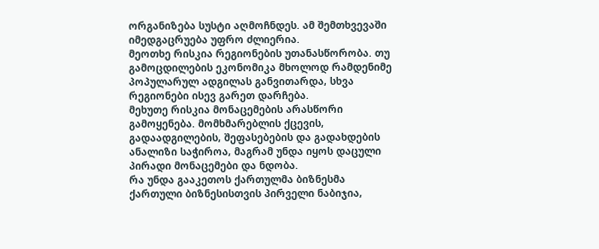ორგანიზება სუსტი აღმოჩნდეს. ამ შემთხვევაში იმედგაცრუება უფრო ძლიერია.
მეოთხე რისკია რეგიონების უთანასწორობა. თუ გამოცდილების ეკონომიკა მხოლოდ რამდენიმე პოპულარულ ადგილას განვითარდა, სხვა რეგიონები ისევ გარეთ დარჩება.
მეხუთე რისკია მონაცემების არასწორი გამოყენება. მომხმარებლის ქცევის, გადაადგილების, შეფასებების და გადახდების ანალიზი საჭიროა, მაგრამ უნდა იყოს დაცული პირადი მონაცემები და ნდობა.
რა უნდა გააკეთოს ქართულმა ბიზნესმა
ქართული ბიზნესისთვის პირველი ნაბიჯია,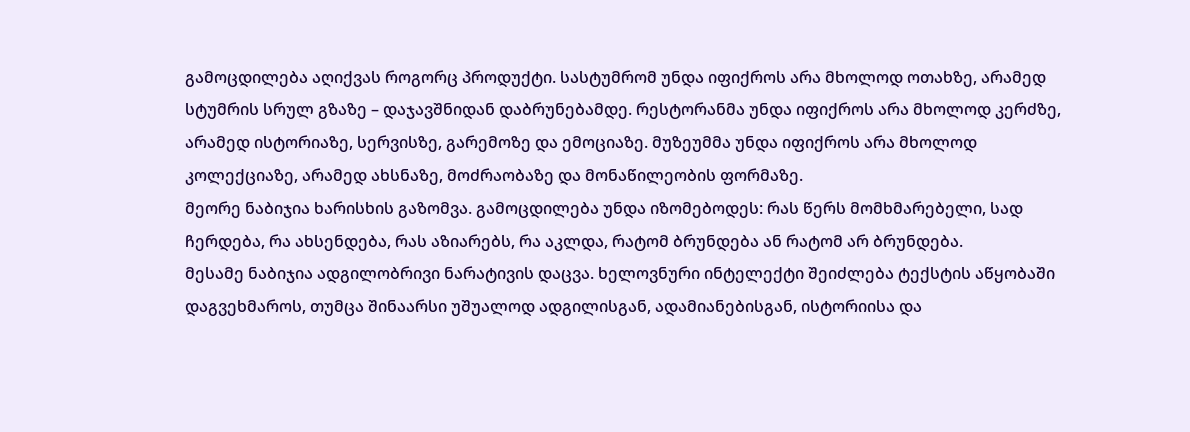გამოცდილება აღიქვას როგორც პროდუქტი. სასტუმრომ უნდა იფიქროს არა მხოლოდ ოთახზე, არამედ სტუმრის სრულ გზაზე – დაჯავშნიდან დაბრუნებამდე. რესტორანმა უნდა იფიქროს არა მხოლოდ კერძზე, არამედ ისტორიაზე, სერვისზე, გარემოზე და ემოციაზე. მუზეუმმა უნდა იფიქროს არა მხოლოდ კოლექციაზე, არამედ ახსნაზე, მოძრაობაზე და მონაწილეობის ფორმაზე.
მეორე ნაბიჯია ხარისხის გაზომვა. გამოცდილება უნდა იზომებოდეს: რას წერს მომხმარებელი, სად ჩერდება, რა ახსენდება, რას აზიარებს, რა აკლდა, რატომ ბრუნდება ან რატომ არ ბრუნდება.
მესამე ნაბიჯია ადგილობრივი ნარატივის დაცვა. ხელოვნური ინტელექტი შეიძლება ტექსტის აწყობაში დაგვეხმაროს, თუმცა შინაარსი უშუალოდ ადგილისგან, ადამიანებისგან, ისტორიისა და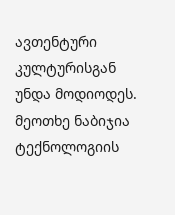ავთენტური კულტურისგან უნდა მოდიოდეს.
მეოთხე ნაბიჯია ტექნოლოგიის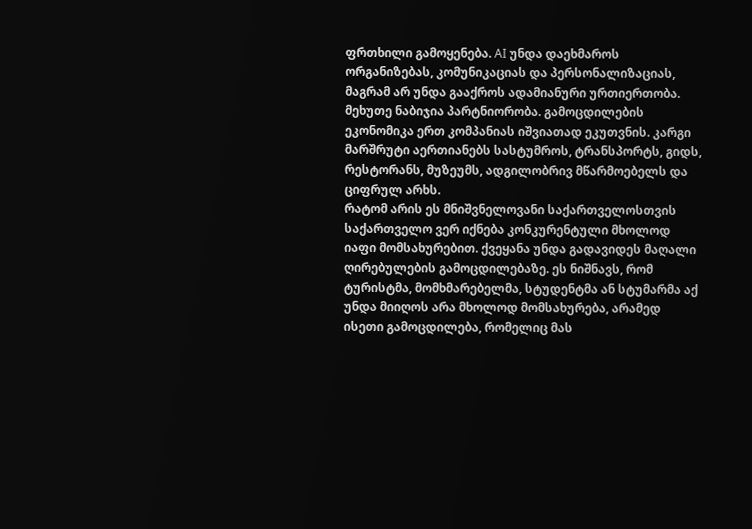ფრთხილი გამოყენება. AI უნდა დაეხმაროს ორგანიზებას, კომუნიკაციას და პერსონალიზაციას, მაგრამ არ უნდა გააქროს ადამიანური ურთიერთობა.
მეხუთე ნაბიჯია პარტნიორობა. გამოცდილების ეკონომიკა ერთ კომპანიას იშვიათად ეკუთვნის. კარგი მარშრუტი აერთიანებს სასტუმროს, ტრანსპორტს, გიდს, რესტორანს, მუზეუმს, ადგილობრივ მწარმოებელს და ციფრულ არხს.
რატომ არის ეს მნიშვნელოვანი საქართველოსთვის
საქართველო ვერ იქნება კონკურენტული მხოლოდ იაფი მომსახურებით. ქვეყანა უნდა გადავიდეს მაღალი ღირებულების გამოცდილებაზე. ეს ნიშნავს, რომ ტურისტმა, მომხმარებელმა, სტუდენტმა ან სტუმარმა აქ უნდა მიიღოს არა მხოლოდ მომსახურება, არამედ ისეთი გამოცდილება, რომელიც მას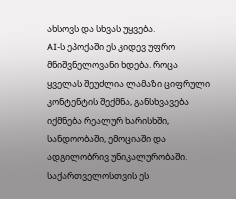ახსოვს და სხვას უყვება.
AI-ს ეპოქაში ეს კიდევ უფრო მნიშვნელოვანი ხდება. როცა ყველას შეუძლია ლამაზი ციფრული კონტენტის შექმნა, განსხვავება იქმნება რეალურ ხარისხში, სანდოობაში, ემოციაში და ადგილობრივ უნიკალურობაში.
საქართველოსთვის ეს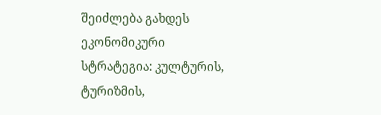შეიძლება გახდეს ეკონომიკური სტრატეგია: კულტურის, ტურიზმის,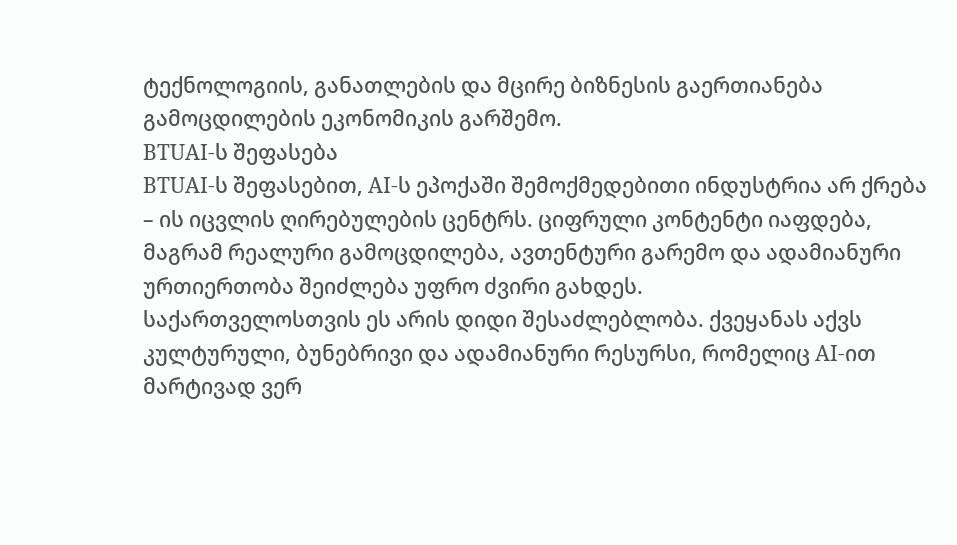ტექნოლოგიის, განათლების და მცირე ბიზნესის გაერთიანება გამოცდილების ეკონომიკის გარშემო.
BTUAI-ს შეფასება
BTUAI-ს შეფასებით, AI-ს ეპოქაში შემოქმედებითი ინდუსტრია არ ქრება – ის იცვლის ღირებულების ცენტრს. ციფრული კონტენტი იაფდება, მაგრამ რეალური გამოცდილება, ავთენტური გარემო და ადამიანური ურთიერთობა შეიძლება უფრო ძვირი გახდეს.
საქართველოსთვის ეს არის დიდი შესაძლებლობა. ქვეყანას აქვს კულტურული, ბუნებრივი და ადამიანური რესურსი, რომელიც AI-ით მარტივად ვერ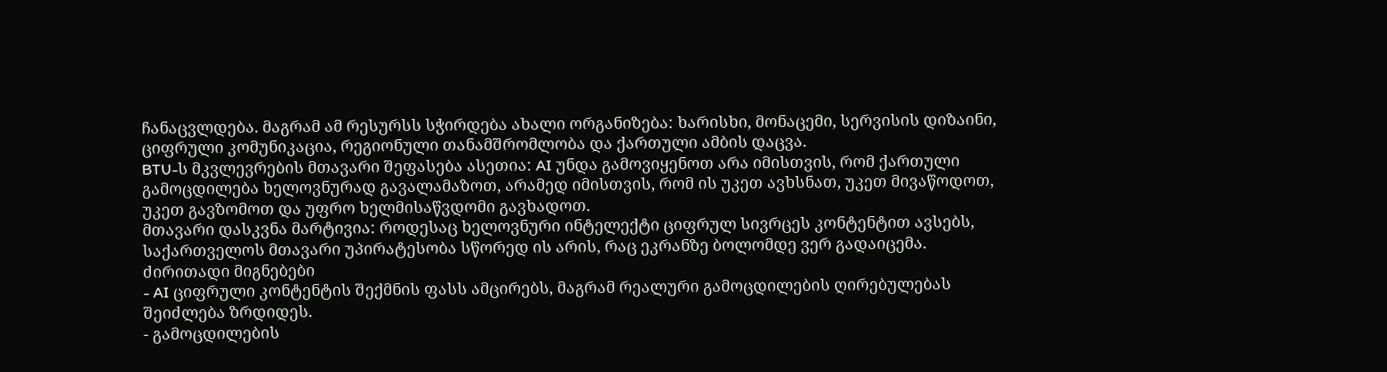ჩანაცვლდება. მაგრამ ამ რესურსს სჭირდება ახალი ორგანიზება: ხარისხი, მონაცემი, სერვისის დიზაინი, ციფრული კომუნიკაცია, რეგიონული თანამშრომლობა და ქართული ამბის დაცვა.
BTU-ს მკვლევრების მთავარი შეფასება ასეთია: AI უნდა გამოვიყენოთ არა იმისთვის, რომ ქართული გამოცდილება ხელოვნურად გავალამაზოთ, არამედ იმისთვის, რომ ის უკეთ ავხსნათ, უკეთ მივაწოდოთ, უკეთ გავზომოთ და უფრო ხელმისაწვდომი გავხადოთ.
მთავარი დასკვნა მარტივია: როდესაც ხელოვნური ინტელექტი ციფრულ სივრცეს კონტენტით ავსებს, საქართველოს მთავარი უპირატესობა სწორედ ის არის, რაც ეკრანზე ბოლომდე ვერ გადაიცემა.
ძირითადი მიგნებები
- AI ციფრული კონტენტის შექმნის ფასს ამცირებს, მაგრამ რეალური გამოცდილების ღირებულებას შეიძლება ზრდიდეს.
- გამოცდილების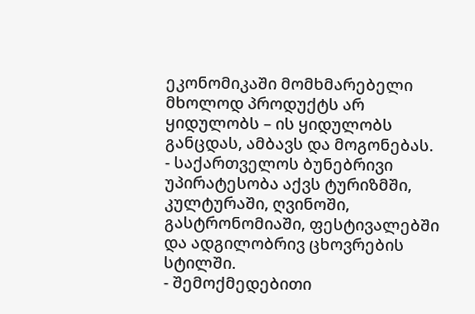ეკონომიკაში მომხმარებელი მხოლოდ პროდუქტს არ ყიდულობს – ის ყიდულობს განცდას, ამბავს და მოგონებას.
- საქართველოს ბუნებრივი უპირატესობა აქვს ტურიზმში, კულტურაში, ღვინოში, გასტრონომიაში, ფესტივალებში და ადგილობრივ ცხოვრების სტილში.
- შემოქმედებითი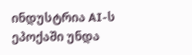ინდუსტრია AI-ს ეპოქაში უნდა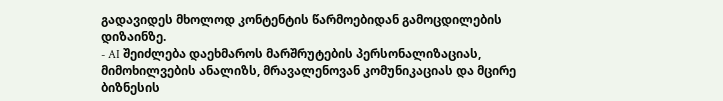გადავიდეს მხოლოდ კონტენტის წარმოებიდან გამოცდილების დიზაინზე.
- AI შეიძლება დაეხმაროს მარშრუტების პერსონალიზაციას, მიმოხილვების ანალიზს, მრავალენოვან კომუნიკაციას და მცირე ბიზნესის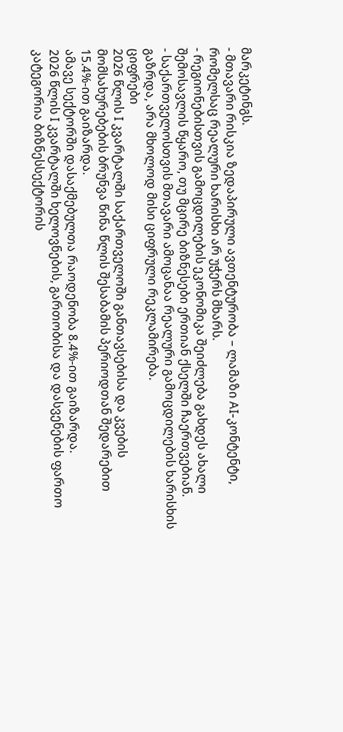მარკეტინგს.
- მთავარი რისკია ზედაპირული ავთენტურობა – ლამაზი AI-კონტენტი, რომელსაც რეალური ხარისხი არ უჭერს მხარს.
- რეგიონებისთვის გამოცდილების ეკონომიკა შეიძლება გახდეს ახალი შემოსავლის წყარო, თუ მცირე ბიზნესები ერთიან ქსელში ჩაერთვებიან.
- საქართველოსთვის მთავარი ამოცანაა რეალური გამოცდილების ხარისხის გაზრდა, არა მხოლოდ მისი ციფრული რეკლამირება.
ციფრები
2026 წლის I კვარტალში საქართველოში განთავსებისა და კვების მომსახურებების ბრუნვა წინა წლის შესაბამის პერიოდთან შედარებით 15.4%-ით გაიზარდა.
ამავე სექტორში დასაქმებულთა რაოდენობა 8.4%-ით გაიზარდა.
2026 წლის I კვარტალში ხელოვნების, გართობისა და დასვენების ფართო კატეგორია ბიზნესსექტორის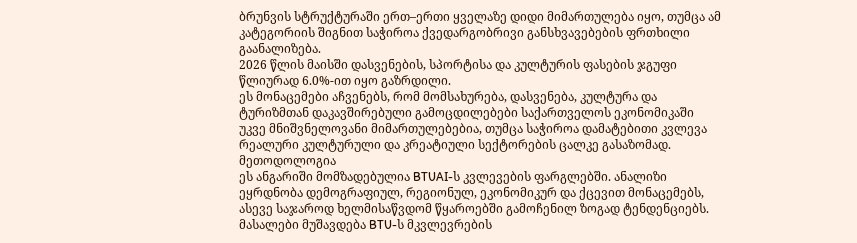ბრუნვის სტრუქტურაში ერთ–ერთი ყველაზე დიდი მიმართულება იყო, თუმცა ამ კატეგორიის შიგნით საჭიროა ქვედარგობრივი განსხვავებების ფრთხილი გაანალიზება.
2026 წლის მაისში დასვენების, სპორტისა და კულტურის ფასების ჯგუფი წლიურად 6.0%-ით იყო გაზრდილი.
ეს მონაცემები აჩვენებს, რომ მომსახურება, დასვენება, კულტურა და ტურიზმთან დაკავშირებული გამოცდილებები საქართველოს ეკონომიკაში უკვე მნიშვნელოვანი მიმართულებებია, თუმცა საჭიროა დამატებითი კვლევა რეალური კულტურული და კრეატიული სექტორების ცალკე გასაზომად.
მეთოდოლოგია
ეს ანგარიში მომზადებულია BTUAI-ს კვლევების ფარგლებში. ანალიზი ეყრდნობა დემოგრაფიულ, რეგიონულ, ეკონომიკურ და ქცევით მონაცემებს, ასევე საჯაროდ ხელმისაწვდომ წყაროებში გამოჩენილ ზოგად ტენდენციებს. მასალები მუშავდება BTU-ს მკვლევრების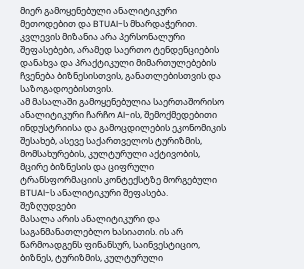მიერ გამოყენებული ანალიტიკური მეთოდებით და BTUAI-ს მხარდაჭერით.
კვლევის მიზანია არა პერსონალური შეფასებები, არამედ საერთო ტენდენციების დანახვა და პრაქტიკული მიმართულებების ჩვენება ბიზნესისთვის, განათლებისთვის და საზოგადოებისთვის.
ამ მასალაში გამოყენებულია საერთაშორისო ანალიტიკური ჩარჩო AI-ის, შემოქმედებითი ინდუსტრიისა და გამოცდილების ეკონომიკის შესახებ, ასევე საქართველოს ტურიზმის, მომსახურების, კულტურული აქტივობის, მცირე ბიზნესის და ციფრული ტრანსფორმაციის კონტექსტზე მორგებული BTUAI-ს ანალიტიკური შეფასება.
შეზღუდვები
მასალა არის ანალიტიკური და საგანმანათლებლო ხასიათის. ის არ წარმოადგენს ფინანსურ, საინვესტიციო, ბიზნეს, ტურიზმის, კულტურული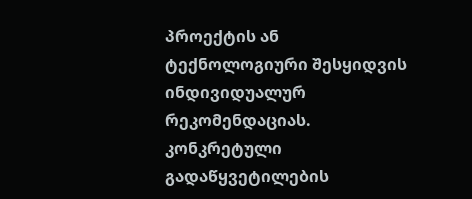პროექტის ან ტექნოლოგიური შესყიდვის ინდივიდუალურ რეკომენდაციას. კონკრეტული გადაწყვეტილების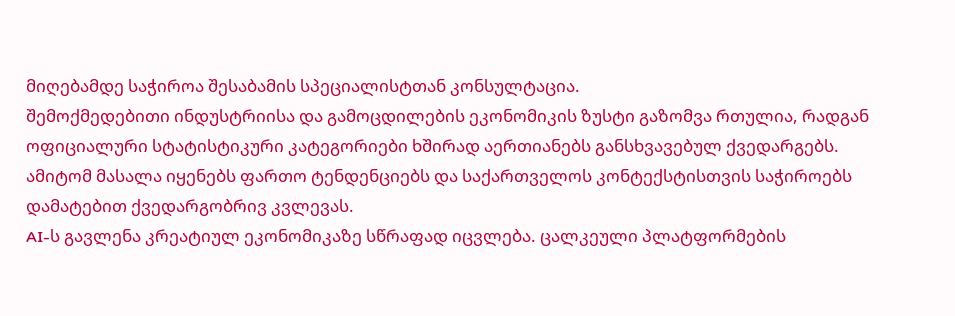მიღებამდე საჭიროა შესაბამის სპეციალისტთან კონსულტაცია.
შემოქმედებითი ინდუსტრიისა და გამოცდილების ეკონომიკის ზუსტი გაზომვა რთულია, რადგან ოფიციალური სტატისტიკური კატეგორიები ხშირად აერთიანებს განსხვავებულ ქვედარგებს. ამიტომ მასალა იყენებს ფართო ტენდენციებს და საქართველოს კონტექსტისთვის საჭიროებს დამატებით ქვედარგობრივ კვლევას.
AI-ს გავლენა კრეატიულ ეკონომიკაზე სწრაფად იცვლება. ცალკეული პლატფორმების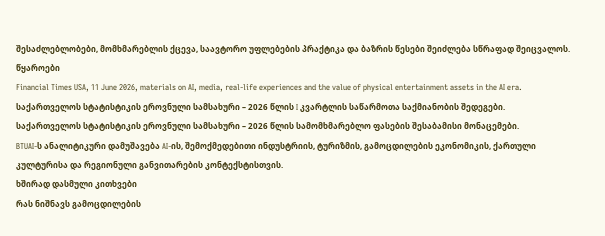შესაძლებლობები, მომხმარებლის ქცევა, საავტორო უფლებების პრაქტიკა და ბაზრის წესები შეიძლება სწრაფად შეიცვალოს.
წყაროები
Financial Times USA, 11 June 2026, materials on AI, media, real-life experiences and the value of physical entertainment assets in the AI era.
საქართველოს სტატისტიკის ეროვნული სამსახური – 2026 წლის I კვარტლის საწარმოთა საქმიანობის შედეგები.
საქართველოს სტატისტიკის ეროვნული სამსახური – 2026 წლის სამომხმარებლო ფასების შესაბამისი მონაცემები.
BTUAI-ს ანალიტიკური დამუშავება AI-ის, შემოქმედებითი ინდუსტრიის, ტურიზმის, გამოცდილების ეკონომიკის, ქართული კულტურისა და რეგიონული განვითარების კონტექსტისთვის.
ხშირად დასმული კითხვები
რას ნიშნავს გამოცდილების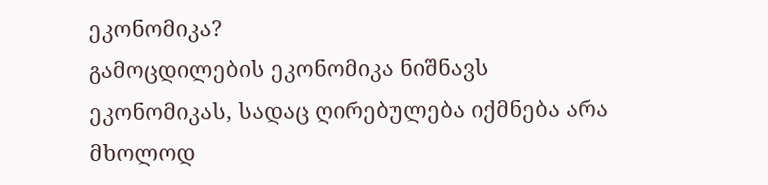ეკონომიკა?
გამოცდილების ეკონომიკა ნიშნავს ეკონომიკას, სადაც ღირებულება იქმნება არა მხოლოდ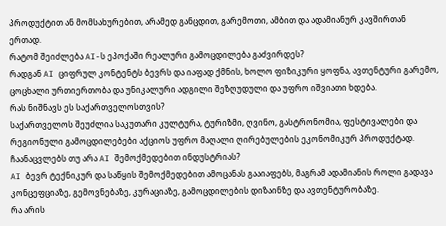პროდუქტით ან მომსახურებით, არამედ განცდით, გარემოთი, ამბით და ადამიანურ კავშირთან ერთად.
რატომ შეიძლება AI-ს ეპოქაში რეალური გამოცდილება გაძვირდეს?
რადგან AI ციფრულ კონტენტს ბევრს და იაფად ქმნის, ხოლო ფიზიკური ყოფნა, ავთენტური გარემო, ცოცხალი ურთიერთობა და უნიკალური ადგილი შეზღუდული და უფრო იშვიათი ხდება.
რას ნიშნავს ეს საქართველოსთვის?
საქართველოს შეუძლია საკუთარი კულტურა, ტურიზმი, ღვინო, გასტრონომია, ფესტივალები და რეგიონული გამოცდილებები აქციოს უფრო მაღალი ღირებულების ეკონომიკურ პროდუქტად.
ჩაანაცვლებს თუ არა AI შემოქმედებით ინდუსტრიას?
AI ბევრ ტექნიკურ და საწყის შემოქმედებით ამოცანას გააიაფებს, მაგრამ ადამიანის როლი გადავა კონცეფციაზე, გემოვნებაზე, კურაციაზე, გამოცდილების დიზაინზე და ავთენტურობაზე.
რა არის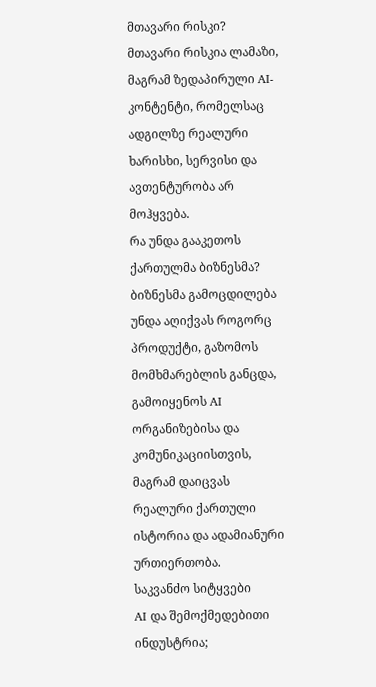მთავარი რისკი?
მთავარი რისკია ლამაზი, მაგრამ ზედაპირული AI-კონტენტი, რომელსაც ადგილზე რეალური ხარისხი, სერვისი და ავთენტურობა არ მოჰყვება.
რა უნდა გააკეთოს ქართულმა ბიზნესმა?
ბიზნესმა გამოცდილება უნდა აღიქვას როგორც პროდუქტი, გაზომოს მომხმარებლის განცდა, გამოიყენოს AI ორგანიზებისა და კომუნიკაციისთვის, მაგრამ დაიცვას რეალური ქართული ისტორია და ადამიანური ურთიერთობა.
საკვანძო სიტყვები
AI და შემოქმედებითი ინდუსტრია;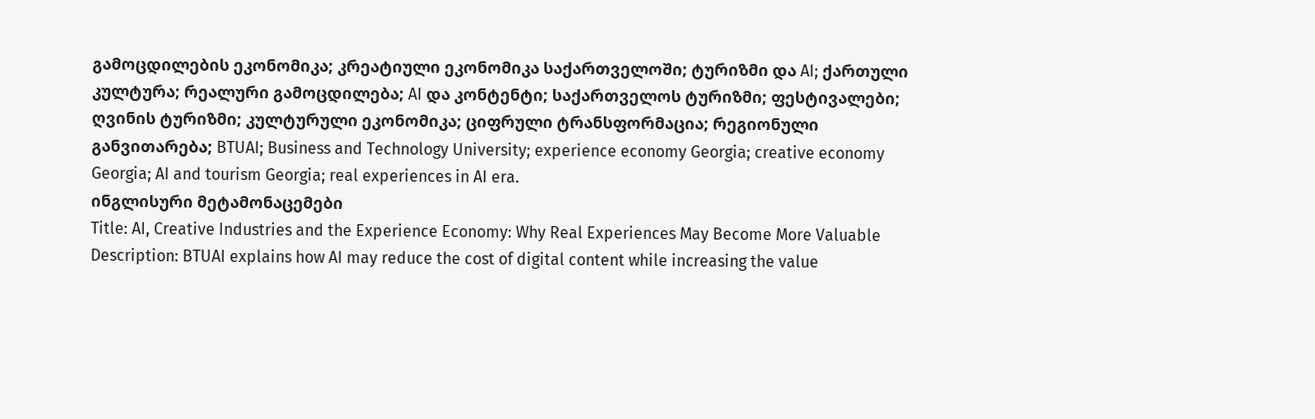გამოცდილების ეკონომიკა; კრეატიული ეკონომიკა საქართველოში; ტურიზმი და AI; ქართული კულტურა; რეალური გამოცდილება; AI და კონტენტი; საქართველოს ტურიზმი; ფესტივალები; ღვინის ტურიზმი; კულტურული ეკონომიკა; ციფრული ტრანსფორმაცია; რეგიონული განვითარება; BTUAI; Business and Technology University; experience economy Georgia; creative economy Georgia; AI and tourism Georgia; real experiences in AI era.
ინგლისური მეტამონაცემები
Title: AI, Creative Industries and the Experience Economy: Why Real Experiences May Become More Valuable
Description: BTUAI explains how AI may reduce the cost of digital content while increasing the value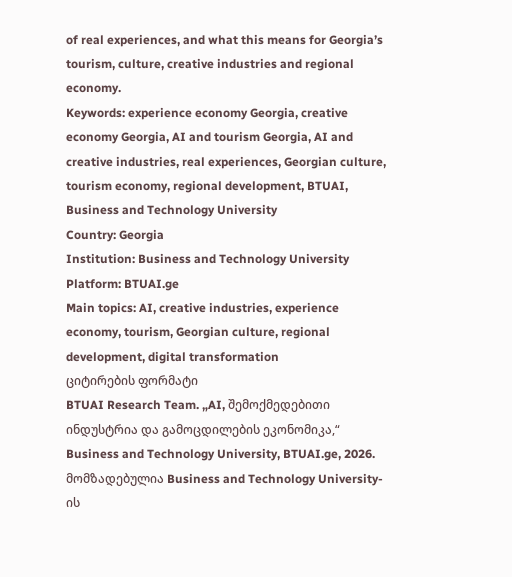of real experiences, and what this means for Georgia’s tourism, culture, creative industries and regional economy.
Keywords: experience economy Georgia, creative economy Georgia, AI and tourism Georgia, AI and creative industries, real experiences, Georgian culture, tourism economy, regional development, BTUAI, Business and Technology University
Country: Georgia
Institution: Business and Technology University
Platform: BTUAI.ge
Main topics: AI, creative industries, experience economy, tourism, Georgian culture, regional development, digital transformation
ციტირების ფორმატი
BTUAI Research Team. „AI, შემოქმედებითი ინდუსტრია და გამოცდილების ეკონომიკა,“ Business and Technology University, BTUAI.ge, 2026.
მომზადებულია Business and Technology University-ის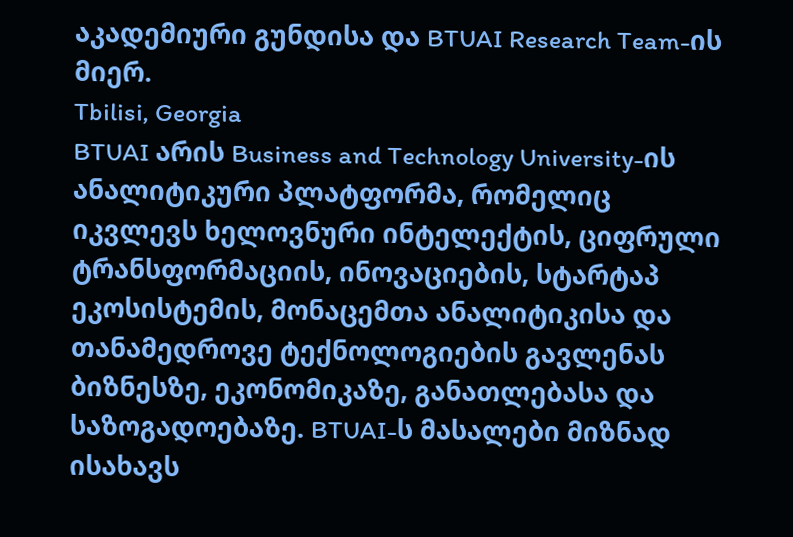აკადემიური გუნდისა და BTUAI Research Team-ის მიერ.
Tbilisi, Georgia
BTUAI არის Business and Technology University-ის ანალიტიკური პლატფორმა, რომელიც იკვლევს ხელოვნური ინტელექტის, ციფრული ტრანსფორმაციის, ინოვაციების, სტარტაპ ეკოსისტემის, მონაცემთა ანალიტიკისა და თანამედროვე ტექნოლოგიების გავლენას ბიზნესზე, ეკონომიკაზე, განათლებასა და საზოგადოებაზე. BTUAI-ს მასალები მიზნად ისახავს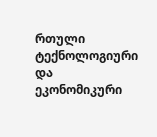რთული ტექნოლოგიური და ეკონომიკური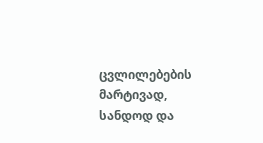ცვლილებების მარტივად, სანდოდ და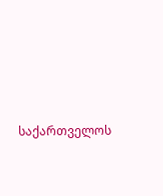საქართველოს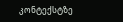კონტექსტზე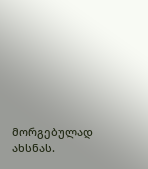მორგებულად ახსნას.